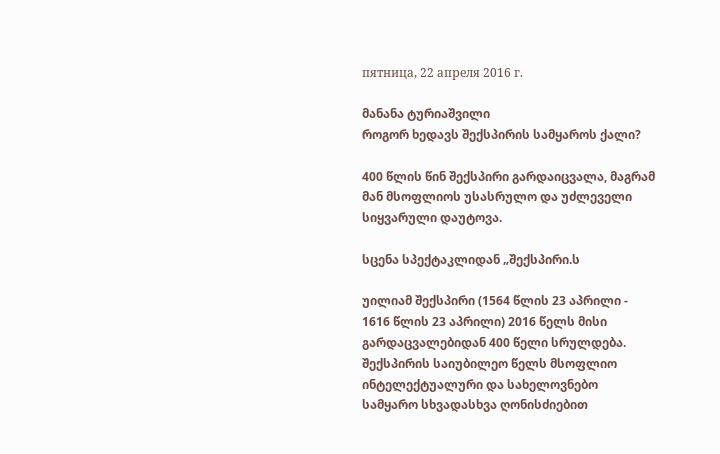пятница, 22 апреля 2016 г.

მანანა ტურიაშვილი
როგორ ხედავს შექსპირის სამყაროს ქალი?

400 წლის წინ შექსპირი გარდაიცვალა, მაგრამ მან მსოფლიოს უსასრულო და უძლეველი სიყვარული დაუტოვა.

სცენა სპექტაკლიდან „შექსპირი.ს

უილიამ შექსპირი (1564 წლის 23 აპრილი - 1616 წლის 23 აპრილი) 2016 წელს მისი გარდაცვალებიდან 400 წელი სრულდება. შექსპირის საიუბილეო წელს მსოფლიო ინტელექტუალური და სახელოვნებო სამყარო სხვადასხვა ღონისძიებით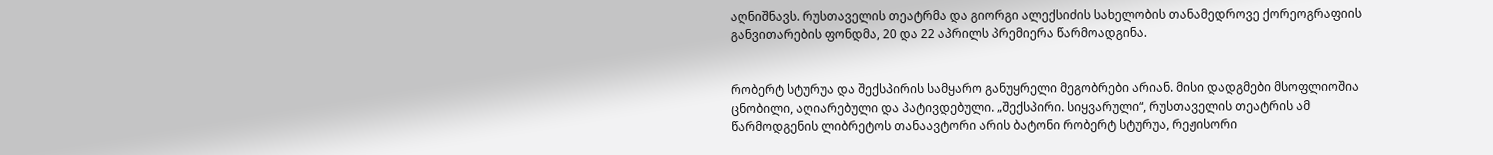აღნიშნავს. რუსთაველის თეატრმა და გიორგი ალექსიძის სახელობის თანამედროვე ქორეოგრაფიის განვითარების ფონდმა, 20 და 22 აპრილს პრემიერა წარმოადგინა.


რობერტ სტურუა და შექსპირის სამყარო განუყრელი მეგობრები არიან. მისი დადგმები მსოფლიოშია ცნობილი, აღიარებული და პატივდებული. „შექსპირი. სიყვარული“, რუსთაველის თეატრის ამ წარმოდგენის ლიბრეტოს თანაავტორი არის ბატონი რობერტ სტურუა, რეჟისორი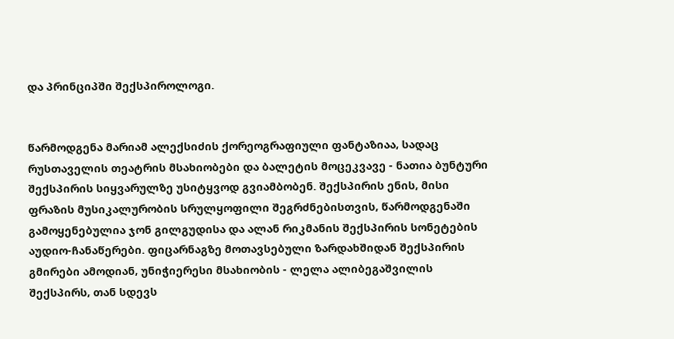და პრინციპში შექსპიროლოგი.


წარმოდგენა მარიამ ალექსიძის ქორეოგრაფიული ფანტაზიაა, სადაც რუსთაველის თეატრის მსახიობები და ბალეტის მოცეკვავე - ნათია ბუნტური შექსპირის სიყვარულზე უსიტყვოდ გვიამბობენ. შექსპირის ენის, მისი ფრაზის მუსიკალურობის სრულყოფილი შეგრძნებისთვის, წარმოდგენაში გამოყენებულია ჯონ გილგუდისა და ალან რიკმანის შექსპირის სონეტების აუდიო-ჩანაწერები. ფიცარნაგზე მოთავსებული ზარდახშიდან შექსპირის გმირები ამოდიან, უნიჭიერესი მსახიობის - ლელა ალიბეგაშვილის შექსპირს, თან სდევს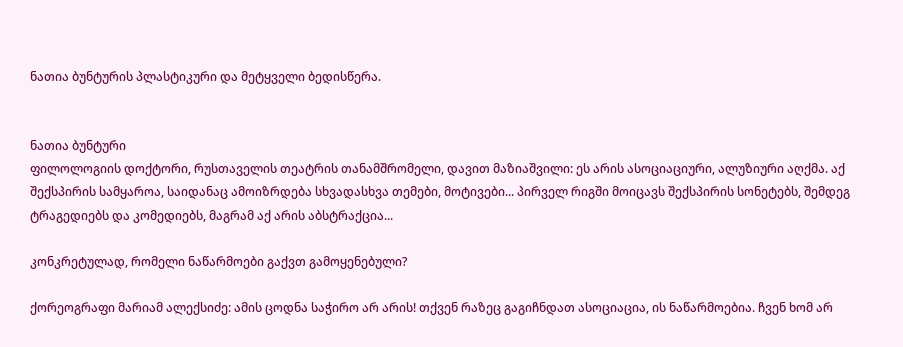ნათია ბუნტურის პლასტიკური და მეტყველი ბედისწერა.


ნათია ბუნტური
ფილოლოგიის დოქტორი, რუსთაველის თეატრის თანამშრომელი, დავით მაზიაშვილი: ეს არის ასოციაციური, ალუზიური აღქმა. აქ შექსპირის სამყაროა, საიდანაც ამოიზრდება სხვადასხვა თემები, მოტივები... პირველ რიგში მოიცავს შექსპირის სონეტებს, შემდეგ ტრაგედიებს და კომედიებს, მაგრამ აქ არის აბსტრაქცია...

კონკრეტულად, რომელი ნაწარმოები გაქვთ გამოყენებული?

ქორეოგრაფი მარიამ ალექსიძე: ამის ცოდნა საჭირო არ არის! თქვენ რაზეც გაგიჩნდათ ასოციაცია, ის ნაწარმოებია. ჩვენ ხომ არ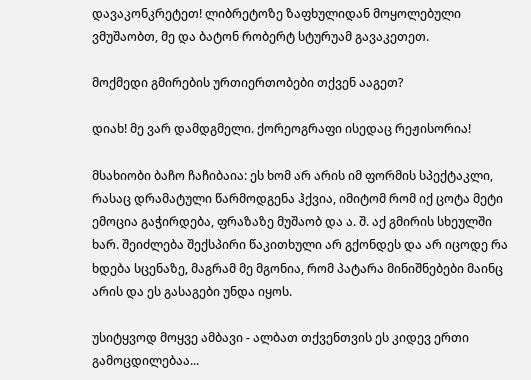დავაკონკრეტეთ! ლიბრეტოზე ზაფხულიდან მოყოლებული ვმუშაობთ, მე და ბატონ რობერტ სტურუამ გავაკეთეთ.

მოქმედი გმირების ურთიერთობები თქვენ ააგეთ?

დიახ! მე ვარ დამდგმელი. ქორეოგრაფი ისედაც რეჟისორია!

მსახიობი ბაჩო ჩაჩიბაია: ეს ხომ არ არის იმ ფორმის სპექტაკლი, რასაც დრამატული წარმოდგენა ჰქვია, იმიტომ რომ იქ ცოტა მეტი ემოცია გაჭირდება, ფრაზაზე მუშაობ და ა. შ. აქ გმირის სხეულში ხარ. შეიძლება შექსპირი წაკითხული არ გქონდეს და არ იცოდე რა ხდება სცენაზე, მაგრამ მე მგონია, რომ პატარა მინიშნებები მაინც არის და ეს გასაგები უნდა იყოს.

უსიტყვოდ მოყვე ამბავი - ალბათ თქვენთვის ეს კიდევ ერთი გამოცდილებაა...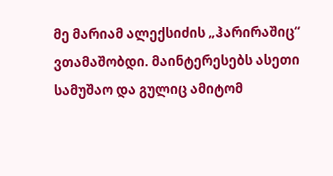მე მარიამ ალექსიძის „ჰარირაშიც“ ვთამაშობდი. მაინტერესებს ასეთი სამუშაო და გულიც ამიტომ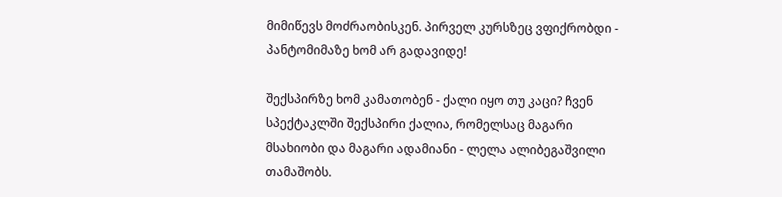მიმიწევს მოძრაობისკენ. პირველ კურსზეც ვფიქრობდი - პანტომიმაზე ხომ არ გადავიდე!

შექსპირზე ხომ კამათობენ - ქალი იყო თუ კაცი? ჩვენ სპექტაკლში შექსპირი ქალია, რომელსაც მაგარი მსახიობი და მაგარი ადამიანი - ლელა ალიბეგაშვილი თამაშობს.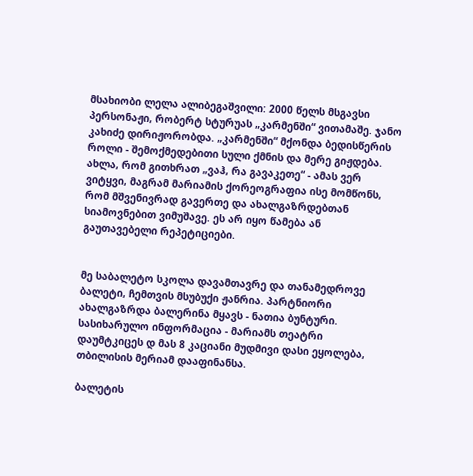მსახიობი ლელა ალიბეგაშვილი: 2000 წელს მსგავსი პერსონაჟი, რობერტ სტურუას „კარმენში“ ვითამაშე. ჯანო კახიძე დირიჟორობდა. „კარმენში“ მქონდა ბედისწერის როლი - შემოქმედებითი სული ქმნის და მერე გიჟდება. ახლა, რომ გითხრათ „ვაჰ, რა გავაკეთე“ - ამას ვერ ვიტყვი, მაგრამ მარიამის ქორეოგრაფია ისე მომწონს, რომ მშვენივრად გავერთე და ახალგაზრდებთან სიამოვნებით ვიმუშავე. ეს არ იყო წამება ან გაუთავებელი რეპეტიციები.


მე საბალეტო სკოლა დავამთავრე და თანამედროვე ბალეტი, ჩემთვის მსუბუქი ჟანრია. პარტნიორი ახალგაზრდა ბალერინა მყავს - ნათია ბუნტური. სასიხარულო ინფორმაცია - მარიამს თეატრი დაუმტკიცეს დ მას 8 კაციანი მუდმივი დასი ეყოლება, თბილისის მერიამ დააფინანსა.

ბალეტის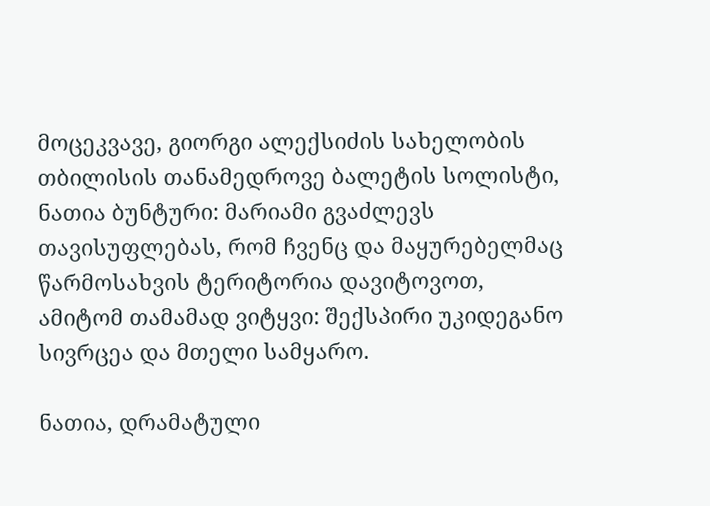მოცეკვავე, გიორგი ალექსიძის სახელობის თბილისის თანამედროვე ბალეტის სოლისტი, ნათია ბუნტური: მარიამი გვაძლევს თავისუფლებას, რომ ჩვენც და მაყურებელმაც წარმოსახვის ტერიტორია დავიტოვოთ, ამიტომ თამამად ვიტყვი: შექსპირი უკიდეგანო სივრცეა და მთელი სამყარო.

ნათია, დრამატული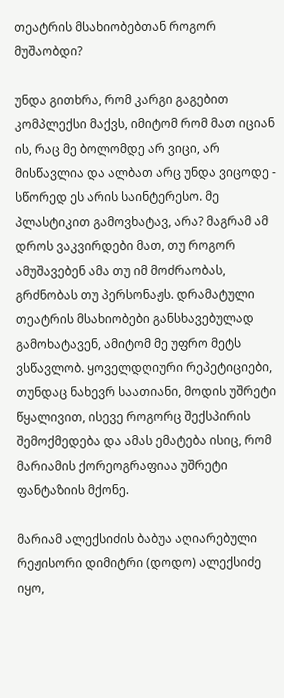თეატრის მსახიობებთან როგორ მუშაობდი?

უნდა გითხრა, რომ კარგი გაგებით კომპლექსი მაქვს, იმიტომ რომ მათ იციან ის, რაც მე ბოლომდე არ ვიცი, არ მისწავლია და ალბათ არც უნდა ვიცოდე - სწორედ ეს არის საინტერესო. მე პლასტიკით გამოვხატავ, არა? მაგრამ ამ დროს ვაკვირდები მათ, თუ როგორ ამუშავებენ ამა თუ იმ მოძრაობას, გრძნობას თუ პერსონაჟს. დრამატული თეატრის მსახიობები განსხავებულად გამოხატავენ, ამიტომ მე უფრო მეტს ვსწავლობ. ყოველდღიური რეპეტიციები, თუნდაც ნახევრ საათიანი, მოდის უშრეტი წყალივით, ისევე როგორც შექსპირის შემოქმედება და ამას ემატება ისიც, რომ მარიამის ქორეოგრაფიაა უშრეტი ფანტაზიის მქონე.

მარიამ ალექსიძის ბაბუა აღიარებული რეჟისორი დიმიტრი (დოდო) ალექსიძე იყო,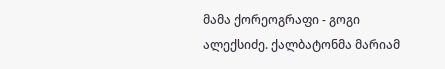მამა ქორეოგრაფი - გოგი ალექსიძე. ქალბატონმა მარიამ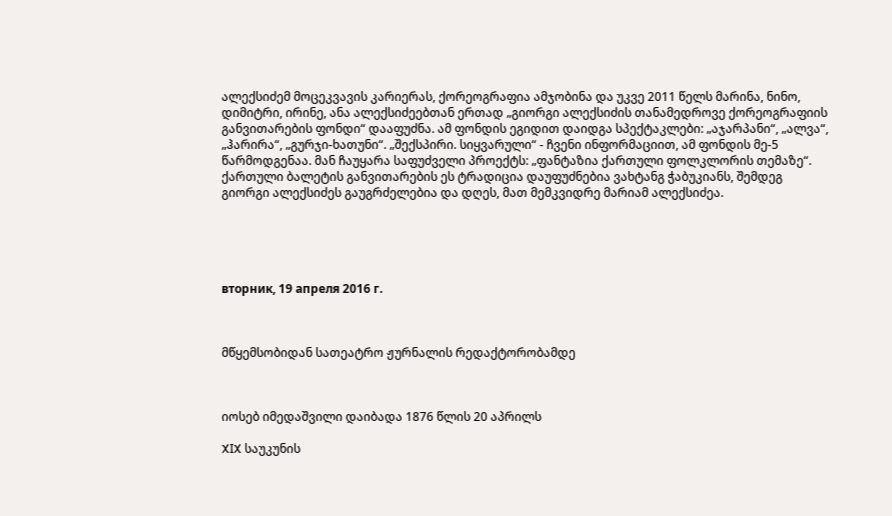ალექსიძემ მოცეკვავის კარიერას, ქორეოგრაფია ამჯობინა და უკვე 2011 წელს მარინა, ნინო, დიმიტრი, ირინე, ანა ალექსიძეებთან ერთად „გიორგი ალექსიძის თანამედროვე ქორეოგრაფიის განვითარების ფონდი“ დააფუძნა. ამ ფონდის ეგიდით დაიდგა სპექტაკლები: „აჯარპანი“, „ალვა“, „ჰარირა“, „გურჯი-ხათუნი“. „შექსპირი. სიყვარული“ - ჩვენი ინფორმაციით, ამ ფონდის მე-5 წარმოდგენაა. მან ჩაუყარა საფუძველი პროექტს: „ფანტაზია ქართული ფოლკლორის თემაზე“. ქართული ბალეტის განვითარების ეს ტრადიცია დაუფუძნებია ვახტანგ ჭაბუკიანს, შემდეგ გიორგი ალექსიძეს გაუგრძელებია და დღეს, მათ მემკვიდრე მარიამ ალექსიძეა.





вторник, 19 апреля 2016 г.



მწყემსობიდან სათეატრო ჟურნალის რედაქტორობამდე



იოსებ იმედაშვილი დაიბადა 1876 წლის 20 აპრილს

XIX საუკუნის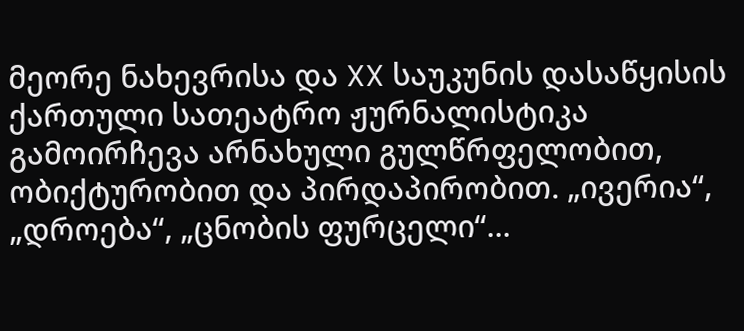მეორე ნახევრისა და XX საუკუნის დასაწყისის ქართული სათეატრო ჟურნალისტიკა გამოირჩევა არნახული გულწრფელობით, ობიქტურობით და პირდაპირობით. „ივერია“, „დროება“, „ცნობის ფურცელი“...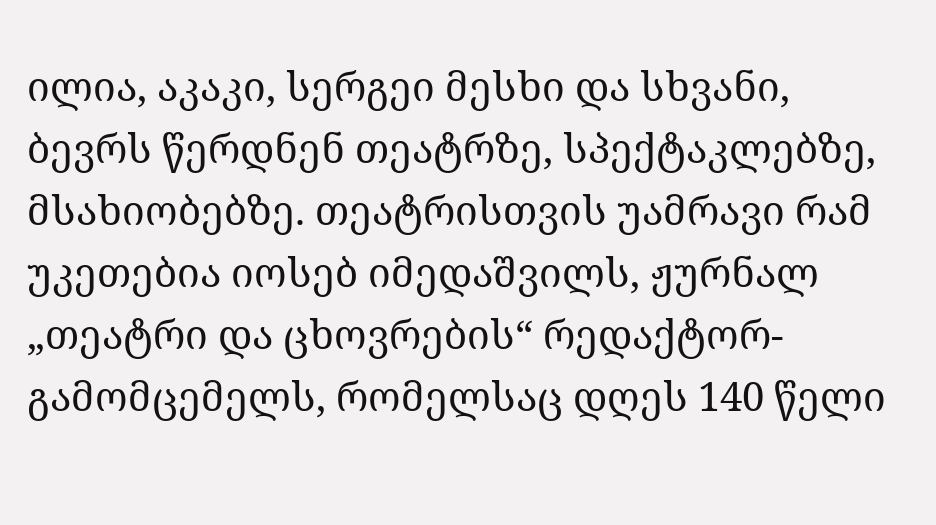ილია, აკაკი, სერგეი მესხი და სხვანი, ბევრს წერდნენ თეატრზე, სპექტაკლებზე, მსახიობებზე. თეატრისთვის უამრავი რამ უკეთებია იოსებ იმედაშვილს, ჟურნალ „თეატრი და ცხოვრების“ რედაქტორ-გამომცემელს, რომელსაც დღეს 140 წელი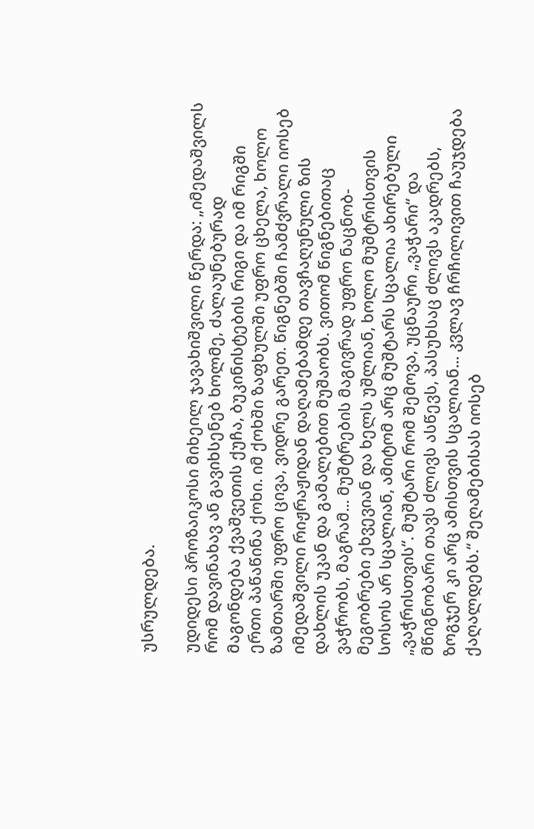უსრულდება.

უდიდესი პროზაიკოსი მიხეილ ჯავახიშვილი წერდა: „იმედაშვილს რომ დავინახავ ან გავიხსენებ ხოლმე, ძალაუნებურად მაგონდება ქვაშვეთის ქუჩა, ბუკინისტების რიგი და იმ რიგში ერთი პაწაწინა ქოხი. იმ ქოხში ზაფხულში უფრო ცხელა, ხოლო ზამთარში უფრო ცივა, ვიდრე გარეთ. წიგნებში ჩამძვრალი იოსებ იმედაშვილი რიჟრაჟიდან დაღამებამდე თავჩაღუნული ზის დახლის უკან და გამალებით მუშაობს. ვითომ წიგნებითაც ვაჭრობს, მაგრამ... მუშტრების მაგივრად უფრო ნაცნობ-მეგობრები ეხვევიან და ხელს უშლიან, ხოლო მუშტრისთვის სოსოს არ სცალიან, ამიტომ არც მუშტარს სცალია ახირებული „ვაჭრისთვის“. მუშტარი რომ შემოვა, უცნაური „ვაჭარი“ და მწიგნობარი თავს ძლივს ასწევს, პასუხსაც ძლივს აკადრებს, ზოგჯერ კი არც ამისთვის სცალიან... კვლავ ჩრჩილივით ჩაუჯდება ქაღალდებს.“ შეღამებისას იოსებ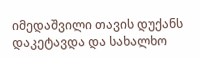იმედაშვილი თავის დუქანს დაკეტავდა და სახალხო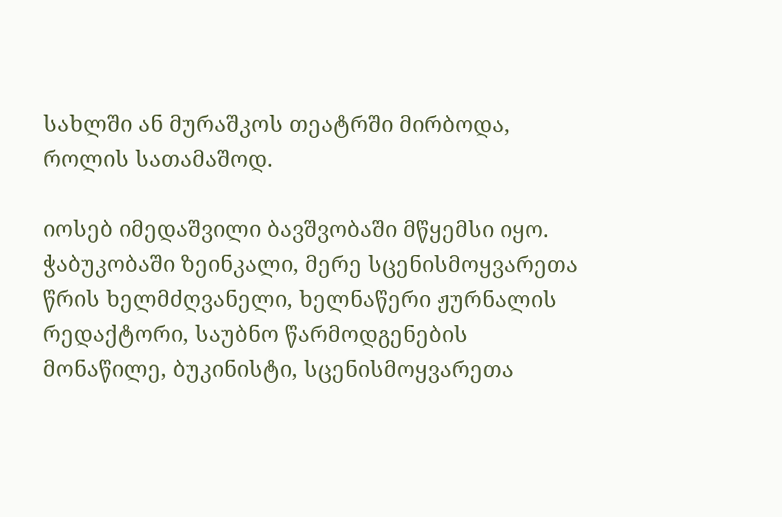სახლში ან მურაშკოს თეატრში მირბოდა, როლის სათამაშოდ.

იოსებ იმედაშვილი ბავშვობაში მწყემსი იყო. ჭაბუკობაში ზეინკალი, მერე სცენისმოყვარეთა წრის ხელმძღვანელი, ხელნაწერი ჟურნალის რედაქტორი, საუბნო წარმოდგენების მონაწილე, ბუკინისტი, სცენისმოყვარეთა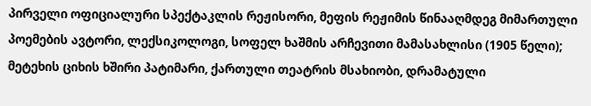პირველი ოფიციალური სპექტაკლის რეჟისორი, მეფის რეჟიმის წინააღმდეგ მიმართული პოემების ავტორი, ლექსიკოლოგი, სოფელ ხაშმის არჩევითი მამასახლისი (1905 წელი); მეტეხის ციხის ხშირი პატიმარი, ქართული თეატრის მსახიობი, დრამატული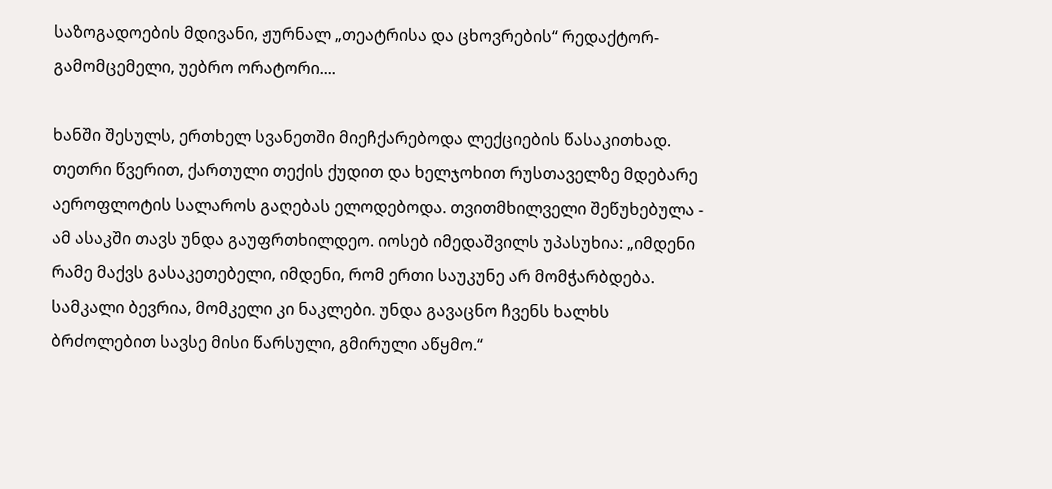საზოგადოების მდივანი, ჟურნალ „თეატრისა და ცხოვრების“ რედაქტორ-გამომცემელი, უებრო ორატორი....

ხანში შესულს, ერთხელ სვანეთში მიეჩქარებოდა ლექციების წასაკითხად. თეთრი წვერით, ქართული თექის ქუდით და ხელჯოხით რუსთაველზე მდებარე აეროფლოტის სალაროს გაღებას ელოდებოდა. თვითმხილველი შეწუხებულა - ამ ასაკში თავს უნდა გაუფრთხილდეო. იოსებ იმედაშვილს უპასუხია: „იმდენი რამე მაქვს გასაკეთებელი, იმდენი, რომ ერთი საუკუნე არ მომჭარბდება. სამკალი ბევრია, მომკელი კი ნაკლები. უნდა გავაცნო ჩვენს ხალხს ბრძოლებით სავსე მისი წარსული, გმირული აწყმო.“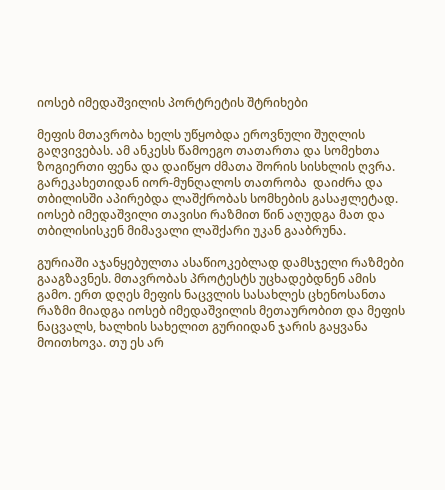იოსებ იმედაშვილის პორტრეტის შტრიხები

მეფის მთავრობა ხელს უწყობდა ეროვნული შუღლის გაღვივებას. ამ ანკესს წამოეგო თათართა და სომეხთა ზოგიერთი ფენა და დაიწყო ძმათა შორის სისხლის ღვრა. გარეკახეთიდან იორ-მუნღალოს თათრობა  დაიძრა და თბილისში აპირებდა ლაშქრობას სომხების გასაჟლეტად. იოსებ იმედაშვილი თავისი რაზმით წინ აღუდგა მათ და თბილისისკენ მიმავალი ლაშქარი უკან გააბრუნა.

გურიაში აჯანყებულთა ასაწიოკებლად დამსჯელი რაზმები გააგზავნეს. მთავრობას პროტესტს უცხადებდნენ ამის გამო. ერთ დღეს მეფის ნაცვლის სასახლეს ცხენოსანთა რაზმი მიადგა იოსებ იმედაშვილის მეთაურობით და მეფის ნაცვალს, ხალხის სახელით გურიიდან ჯარის გაყვანა მოითხოვა. თუ ეს არ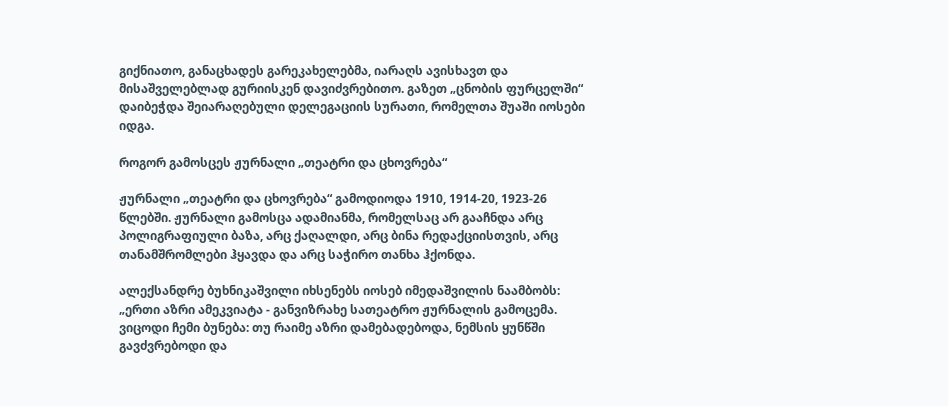გიქნიათო, განაცხადეს გარეკახელებმა, იარაღს ავისხავთ და მისაშველებლად გურიისკენ დავიძვრებითო. გაზეთ „ცნობის ფურცელში“ დაიბეჭდა შეიარაღებული დელეგაციის სურათი, რომელთა შუაში იოსები იდგა.

როგორ გამოსცეს ჟურნალი „თეატრი და ცხოვრება“

ჟურნალი „თეატრი და ცხოვრება“ გამოდიოდა 1910, 1914-20, 1923-26 წლებში. ჟურნალი გამოსცა ადამიანმა, რომელსაც არ გააჩნდა არც პოლიგრაფიული ბაზა, არც ქაღალდი, არც ბინა რედაქციისთვის, არც თანამშრომლები ჰყავდა და არც საჭირო თანხა ჰქონდა.

ალექსანდრე ბუხნიკაშვილი იხსენებს იოსებ იმედაშვილის ნაამბობს: „ერთი აზრი ამეკვიატა - განვიზრახე სათეატრო ჟურნალის გამოცემა. ვიცოდი ჩემი ბუნება: თუ რაიმე აზრი დამებადებოდა, ნემსის ყუნწში გავძვრებოდი და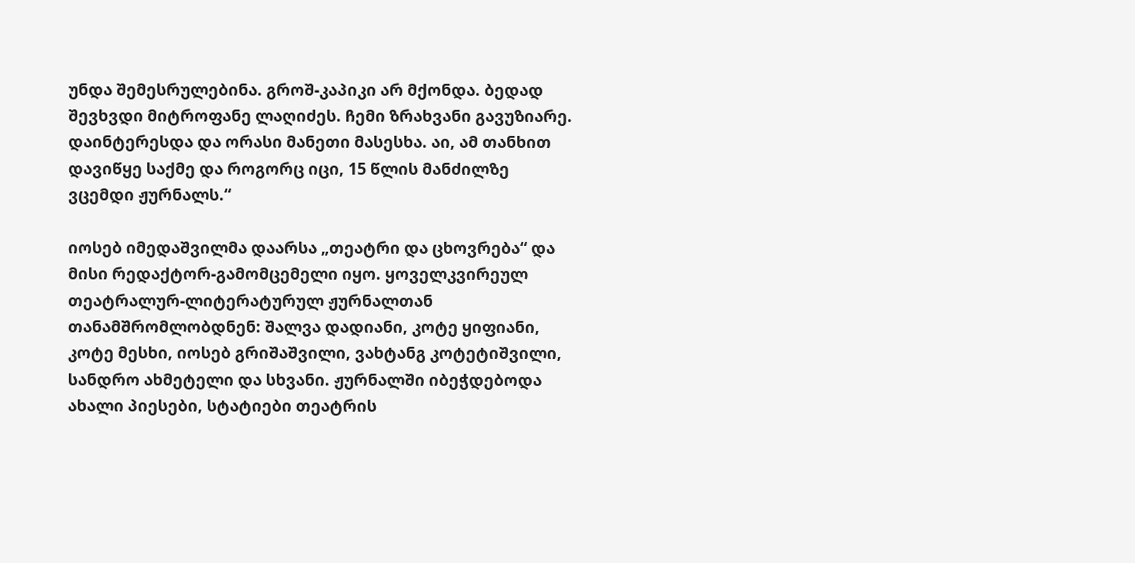უნდა შემესრულებინა. გროშ-კაპიკი არ მქონდა. ბედად შევხვდი მიტროფანე ლაღიძეს. ჩემი ზრახვანი გავუზიარე. დაინტერესდა და ორასი მანეთი მასესხა. აი, ამ თანხით დავიწყე საქმე და როგორც იცი, 15 წლის მანძილზე ვცემდი ჟურნალს.“

იოსებ იმედაშვილმა დაარსა „თეატრი და ცხოვრება“ და მისი რედაქტორ-გამომცემელი იყო. ყოველკვირეულ თეატრალურ-ლიტერატურულ ჟურნალთან თანამშრომლობდნენ: შალვა დადიანი, კოტე ყიფიანი, კოტე მესხი, იოსებ გრიშაშვილი, ვახტანგ კოტეტიშვილი, სანდრო ახმეტელი და სხვანი. ჟურნალში იბეჭდებოდა ახალი პიესები, სტატიები თეატრის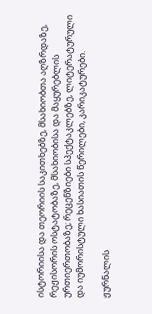ისტორიისა და თეორიის საკითხებზე, მსახიობთა აღზრდაზე, რეჟისორის ოსტატობაზე, მსახიობისა და მაყურებლის ურთიერთობაზე; რეცენზიები სპექტაკლებზე, ლიტერატურული და იუმორისტული ხასიათის წერილები, კარიკატურები.

ჟურნალის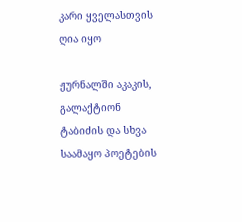კარი ყველასთვის ღია იყო

ჟურნალში აკაკის, გალაქტიონ ტაბიძის და სხვა საამაყო პოეტების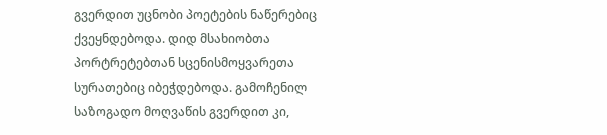გვერდით უცნობი პოეტების ნაწერებიც ქვეყნდებოდა. დიდ მსახიობთა პორტრეტებთან სცენისმოყვარეთა სურათებიც იბეჭდებოდა. გამოჩენილ საზოგადო მოღვაწის გვერდით კი,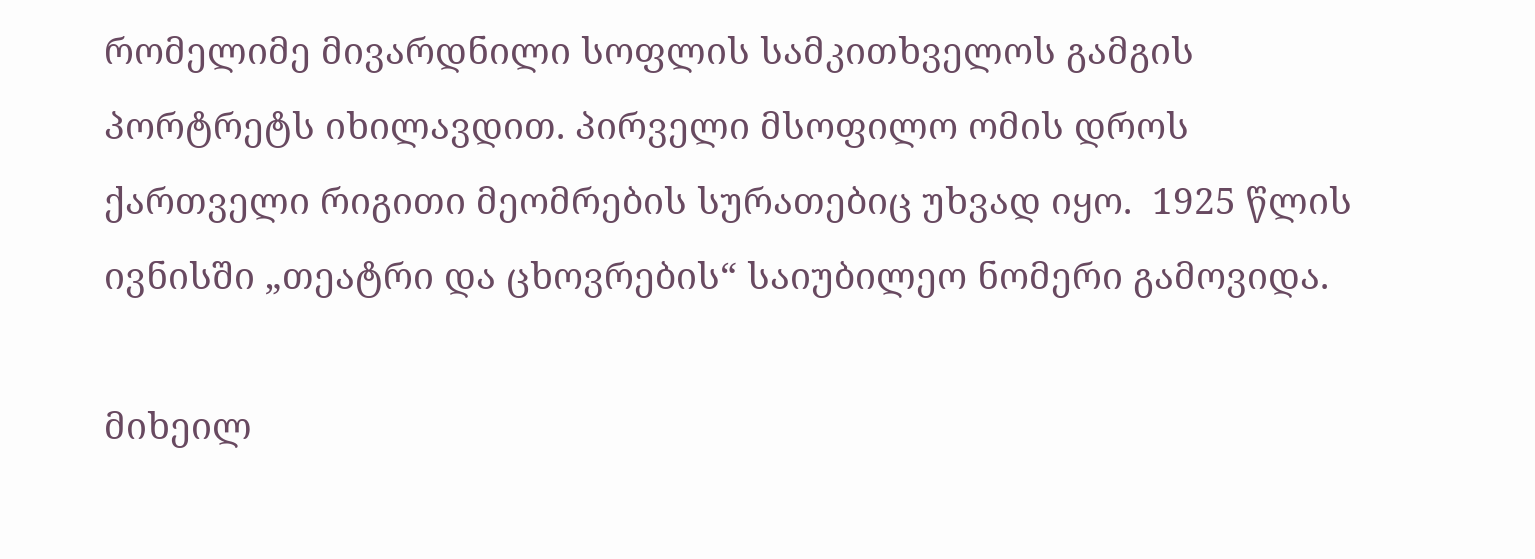რომელიმე მივარდნილი სოფლის სამკითხველოს გამგის პორტრეტს იხილავდით. პირველი მსოფილო ომის დროს ქართველი რიგითი მეომრების სურათებიც უხვად იყო.  1925 წლის ივნისში „თეატრი და ცხოვრების“ საიუბილეო ნომერი გამოვიდა.

მიხეილ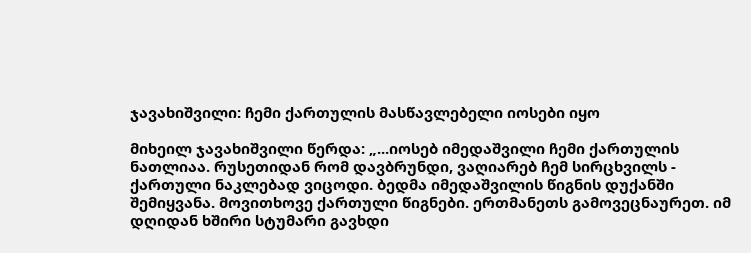ჯავახიშვილი: ჩემი ქართულის მასწავლებელი იოსები იყო

მიხეილ ჯავახიშვილი წერდა: „...იოსებ იმედაშვილი ჩემი ქართულის ნათლიაა. რუსეთიდან რომ დავბრუნდი, ვაღიარებ ჩემ სირცხვილს - ქართული ნაკლებად ვიცოდი. ბედმა იმედაშვილის წიგნის დუქანში შემიყვანა. მოვითხოვე ქართული წიგნები. ერთმანეთს გამოვეცნაურეთ. იმ დღიდან ხშირი სტუმარი გავხდი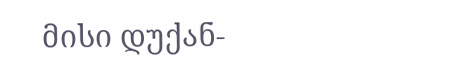მისი დუქან-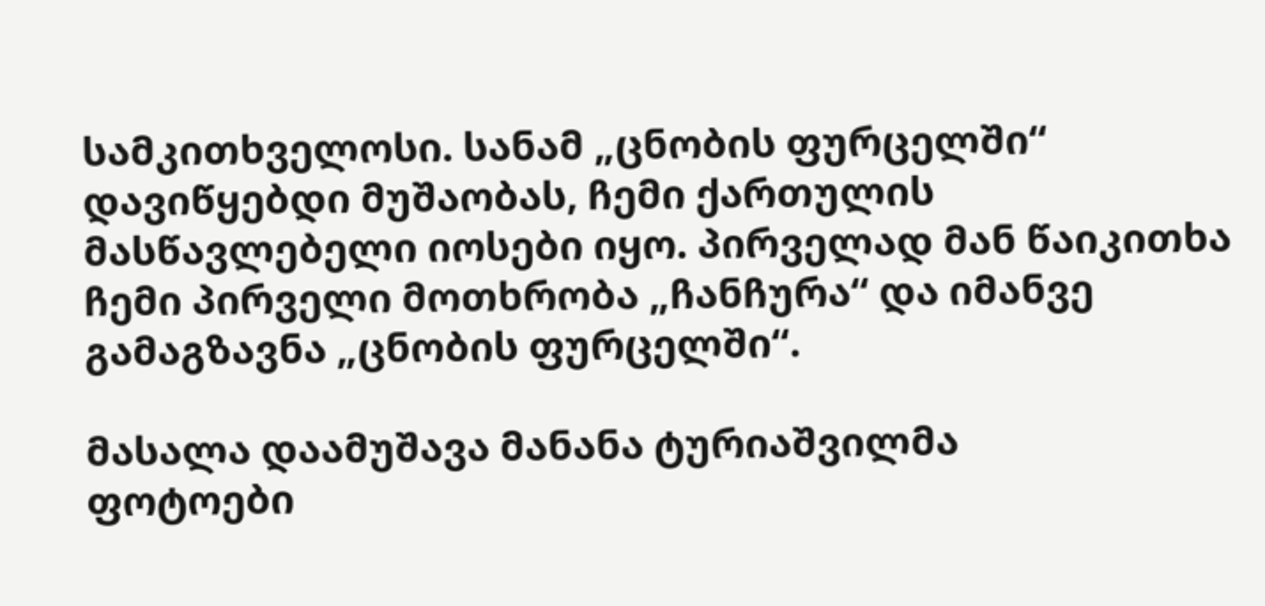სამკითხველოსი. სანამ „ცნობის ფურცელში“ დავიწყებდი მუშაობას, ჩემი ქართულის მასწავლებელი იოსები იყო. პირველად მან წაიკითხა ჩემი პირველი მოთხრობა „ჩანჩურა“ და იმანვე გამაგზავნა „ცნობის ფურცელში“.

მასალა დაამუშავა მანანა ტურიაშვილმა
ფოტოები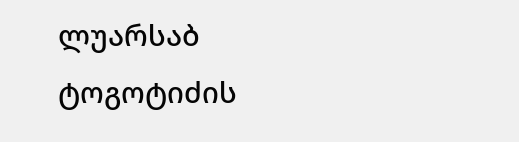ლუარსაბ ტოგოტიძის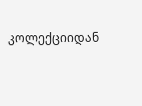კოლექციიდან